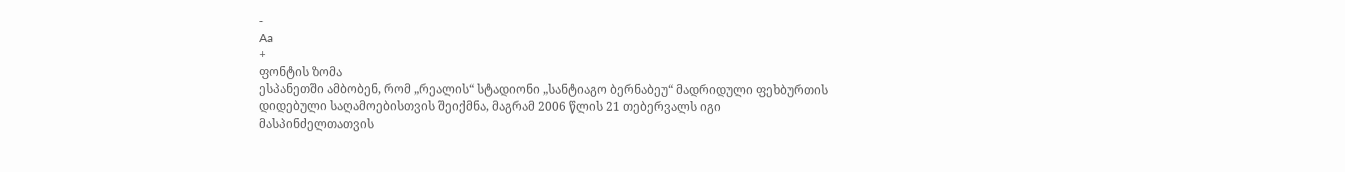-
Aa
+
ფონტის ზომა
ესპანეთში ამბობენ, რომ „რეალის“ სტადიონი „სანტიაგო ბერნაბეუ“ მადრიდული ფეხბურთის დიდებული საღამოებისთვის შეიქმნა, მაგრამ 2006 წლის 21 თებერვალს იგი მასპინძელთათვის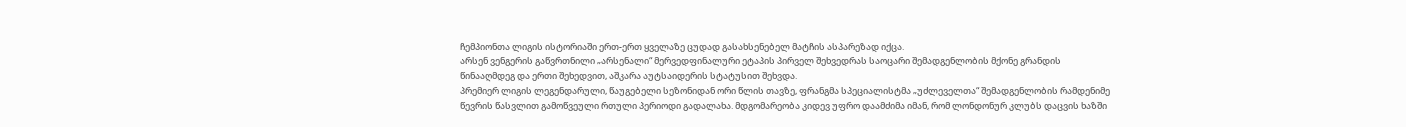ჩემპიონთა ლიგის ისტორიაში ერთ-ერთ ყველაზე ცუდად გასახსენებელ მატჩის ასპარეზად იქცა.
არსენ ვენგერის გაწვრთნილი „არსენალი“ მერვედფინალური ეტაპის პირველ შეხვედრას საოცარი შემადგენლობის მქონე გრანდის წინააღმდეგ და ერთი შეხედვით, აშკარა აუტსაიდერის სტატუსით შეხვდა.
პრემიერ ლიგის ლეგენდარული, წაუგებელი სეზონიდან ორი წლის თავზე, ფრანგმა სპეციალისტმა „უძლეველთა“ შემადგენლობის რამდენიმე წევრის წასვლით გამოწვეული რთული პერიოდი გადალახა. მდგომარეობა კიდევ უფრო დაამძიმა იმან, რომ ლონდონურ კლუბს დაცვის ხაზში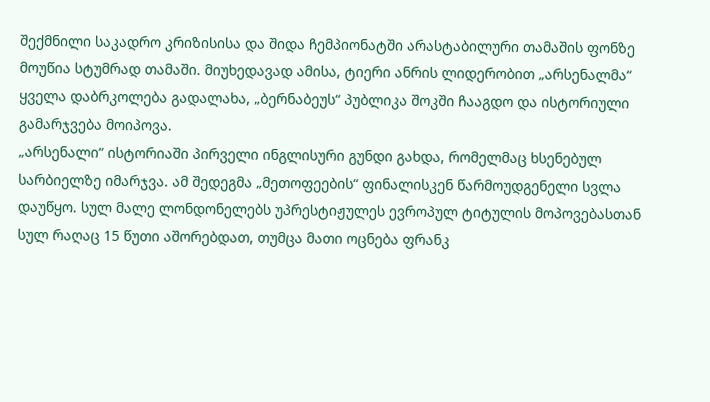შექმნილი საკადრო კრიზისისა და შიდა ჩემპიონატში არასტაბილური თამაშის ფონზე მოუწია სტუმრად თამაში. მიუხედავად ამისა, ტიერი ანრის ლიდერობით „არსენალმა“ ყველა დაბრკოლება გადალახა, „ბერნაბეუს“ პუბლიკა შოკში ჩააგდო და ისტორიული გამარჯვება მოიპოვა.
„არსენალი“ ისტორიაში პირველი ინგლისური გუნდი გახდა, რომელმაც ხსენებულ სარბიელზე იმარჯვა. ამ შედეგმა „მეთოფეების“ ფინალისკენ წარმოუდგენელი სვლა დაუწყო. სულ მალე ლონდონელებს უპრესტიჟულეს ევროპულ ტიტულის მოპოვებასთან სულ რაღაც 15 წუთი აშორებდათ, თუმცა მათი ოცნება ფრანკ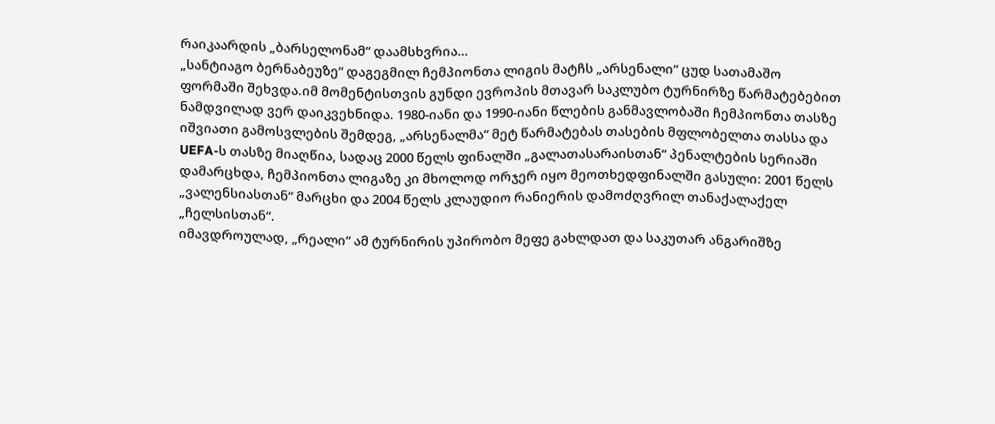რაიკაარდის „ბარსელონამ“ დაამსხვრია…
„სანტიაგო ბერნაბეუზე“ დაგეგმილ ჩემპიონთა ლიგის მატჩს „არსენალი“ ცუდ სათამაშო ფორმაში შეხვდა.იმ მომენტისთვის გუნდი ევროპის მთავარ საკლუბო ტურნირზე წარმატებებით ნამდვილად ვერ დაიკვეხნიდა. 1980-იანი და 1990-იანი წლების განმავლობაში ჩემპიონთა თასზე იშვიათი გამოსვლების შემდეგ, „არსენალმა“ მეტ წარმატებას თასების მფლობელთა თასსა და UEFA-ს თასზე მიაღწია, სადაც 2000 წელს ფინალში „გალათასარაისთან“ პენალტების სერიაში დამარცხდა, ჩემპიონთა ლიგაზე კი მხოლოდ ორჯერ იყო მეოთხედფინალში გასული: 2001 წელს „ვალენსიასთან“ მარცხი და 2004 წელს კლაუდიო რანიერის დამოძღვრილ თანაქალაქელ „ჩელსისთან“.
იმავდროულად, „რეალი“ ამ ტურნირის უპირობო მეფე გახლდათ და საკუთარ ანგარიშზე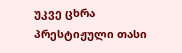უკვე ცხრა პრესტიჟული თასი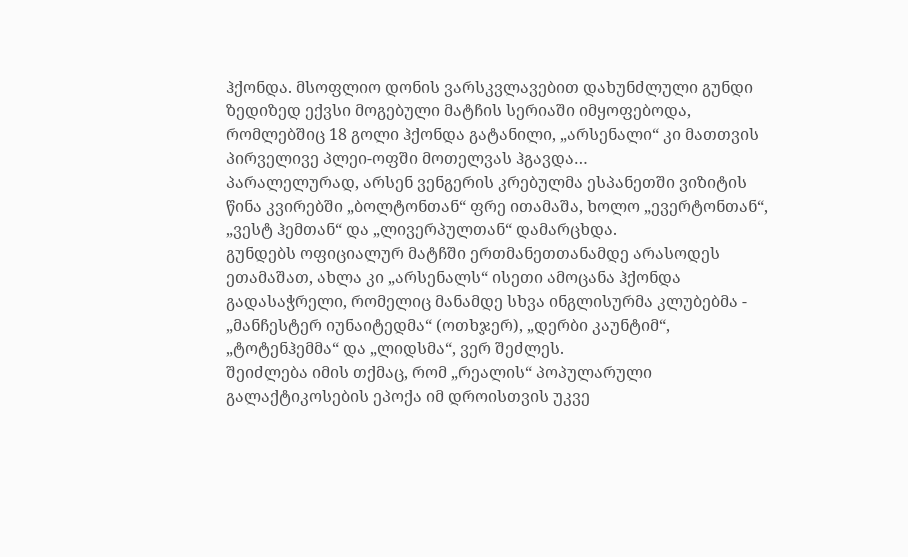ჰქონდა. მსოფლიო დონის ვარსკვლავებით დახუნძლული გუნდი ზედიზედ ექვსი მოგებული მატჩის სერიაში იმყოფებოდა, რომლებშიც 18 გოლი ჰქონდა გატანილი, „არსენალი“ კი მათთვის პირველივე პლეი-ოფში მოთელვას ჰგავდა…
პარალელურად, არსენ ვენგერის კრებულმა ესპანეთში ვიზიტის წინა კვირებში „ბოლტონთან“ ფრე ითამაშა, ხოლო „ევერტონთან“, „ვესტ ჰემთან“ და „ლივერპულთან“ დამარცხდა.
გუნდებს ოფიციალურ მატჩში ერთმანეთთანამდე არასოდეს ეთამაშათ, ახლა კი „არსენალს“ ისეთი ამოცანა ჰქონდა გადასაჭრელი, რომელიც მანამდე სხვა ინგლისურმა კლუბებმა - „მანჩესტერ იუნაიტედმა“ (ოთხჯერ), „დერბი კაუნტიმ“, „ტოტენჰემმა“ და „ლიდსმა“, ვერ შეძლეს.
შეიძლება იმის თქმაც, რომ „რეალის“ პოპულარული გალაქტიკოსების ეპოქა იმ დროისთვის უკვე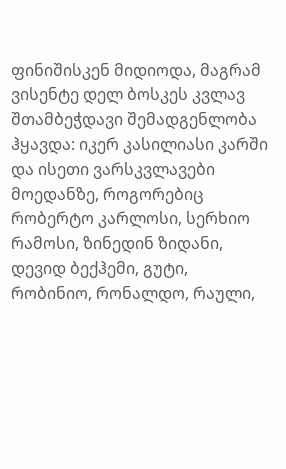ფინიშისკენ მიდიოდა, მაგრამ ვისენტე დელ ბოსკეს კვლავ შთამბეჭდავი შემადგენლობა ჰყავდა: იკერ კასილიასი კარში და ისეთი ვარსკვლავები მოედანზე, როგორებიც რობერტო კარლოსი, სერხიო რამოსი, ზინედინ ზიდანი, დევიდ ბექჰემი, გუტი, რობინიო, რონალდო, რაული,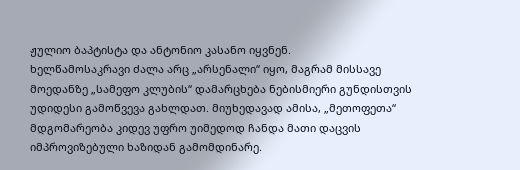ჟულიო ბაპტისტა და ანტონიო კასანო იყვნენ.
ხელწამოსაკრავი ძალა არც „არსენალი“ იყო, მაგრამ მისსავე მოედანზე „სამეფო კლუბის“ დამარცხება ნებისმიერი გუნდისთვის უდიდესი გამოწვევა გახლდათ. მიუხედავად ამისა, „მეთოფეთა“ მდგომარეობა კიდევ უფრო უიმედოდ ჩანდა მათი დაცვის იმპროვიზებული ხაზიდან გამომდინარე.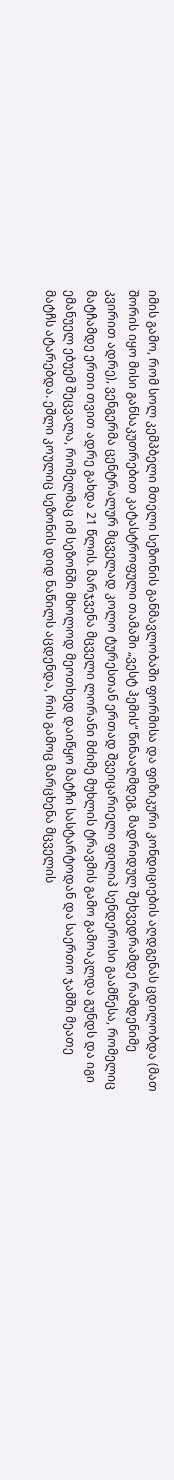იმის გამო, რომ სოლ კემპბელი მთელი სეზონის განმავლობაში ფორმისა და ფიზიკური კონდიციების აღდგენას ცდილობდა (მათ შორის იყო მისი განსაკუთრებით კატასტროფული თამაში „ვესტ ჰემის“ წინააღმდეგ, მადრიდულ შეხვედრამდე რამდენიმე კვირით ადრე), ვენგერმა ცენტრალურ მცველად კოლო ტურესთან ერთად შვეიცარიელი ფილიპ სენდეროსი გაამწესა, რომელიც მატჩამდე ერთი თვით ადრე გახდა 21 წლის. მარჯვენა მცველი ლორანი მძიმე მუხლის ტრავმის გამო გამოაკლდა გუნდს და იგი ემანუელ ებუემ შეცვალა, რომელმაც იმ სეზონში მხოლოდ მეოთხედ დაიწყო მატჩი სასტარტოდან და საერთო ჯამში მეათე მატჩს ატარებდა. ეშლი კოულიც სეზონის დიდ ნაწილს აცდენდა, რის გამოც მარცხენა მცველის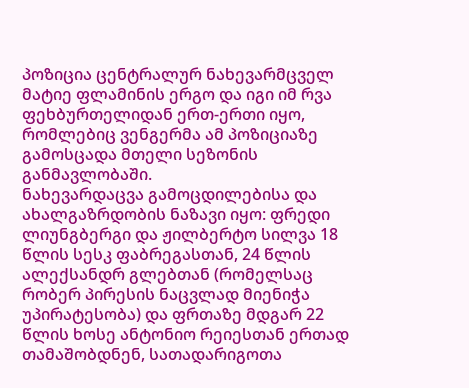პოზიცია ცენტრალურ ნახევარმცველ მატიე ფლამინის ერგო და იგი იმ რვა ფეხბურთელიდან ერთ-ერთი იყო, რომლებიც ვენგერმა ამ პოზიციაზე გამოსცადა მთელი სეზონის განმავლობაში.
ნახევარდაცვა გამოცდილებისა და ახალგაზრდობის ნაზავი იყო: ფრედი ლიუნგბერგი და ჟილბერტო სილვა 18 წლის სესკ ფაბრეგასთან, 24 წლის ალექსანდრ გლებთან (რომელსაც რობერ პირესის ნაცვლად მიენიჭა უპირატესობა) და ფრთაზე მდგარ 22 წლის ხოსე ანტონიო რეიესთან ერთად თამაშობდნენ, სათადარიგოთა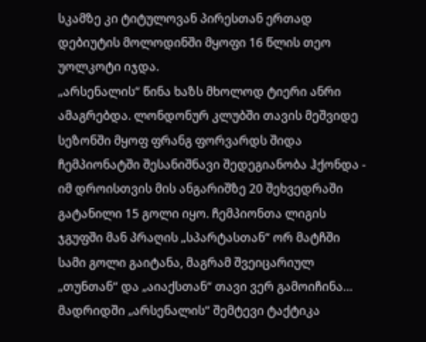სკამზე კი ტიტულოვან პირესთან ერთად დებიუტის მოლოდინში მყოფი 16 წლის თეო უოლკოტი იჯდა.
„არსენალის“ წინა ხაზს მხოლოდ ტიერი ანრი ამაგრებდა. ლონდონურ კლუბში თავის მეშვიდე სეზონში მყოფ ფრანგ ფორვარდს შიდა ჩემპიონატში შესანიშნავი შედეგიანობა ჰქონდა - იმ დროისთვის მის ანგარიშზე 20 შეხვედრაში გატანილი 15 გოლი იყო. ჩემპიონთა ლიგის ჯგუფში მან პრაღის „სპარტასთან“ ორ მატჩში სამი გოლი გაიტანა, მაგრამ შვეიცარიულ „თუნთან“ და „აიაქსთან“ თავი ვერ გამოიჩინა…
მადრიდში „არსენალის“ შემტევი ტაქტიკა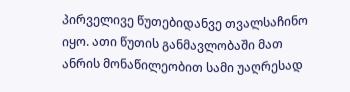პირველივე წუთებიდანვე თვალსაჩინო იყო. ათი წუთის განმავლობაში მათ ანრის მონაწილეობით სამი უაღრესად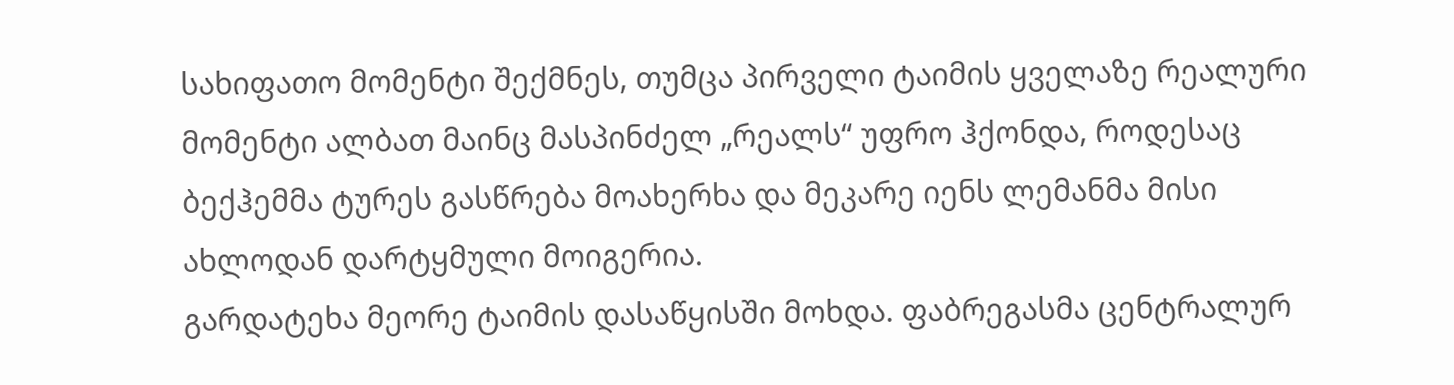სახიფათო მომენტი შექმნეს, თუმცა პირველი ტაიმის ყველაზე რეალური მომენტი ალბათ მაინც მასპინძელ „რეალს“ უფრო ჰქონდა, როდესაც ბექჰემმა ტურეს გასწრება მოახერხა და მეკარე იენს ლემანმა მისი ახლოდან დარტყმული მოიგერია.
გარდატეხა მეორე ტაიმის დასაწყისში მოხდა. ფაბრეგასმა ცენტრალურ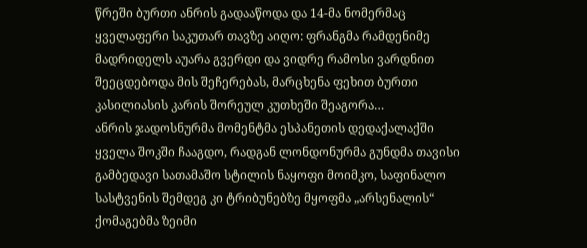წრეში ბურთი ანრის გადააწოდა და 14-მა ნომერმაც ყველაფერი საკუთარ თავზე აიღო: ფრანგმა რამდენიმე მადრიდელს აუარა გვერდი და ვიდრე რამოსი ვარდნით შეეცდებოდა მის შეჩერებას, მარცხენა ფეხით ბურთი კასილიასის კარის შორეულ კუთხეში შეაგორა…
ანრის ჯადოსნურმა მომენტმა ესპანეთის დედაქალაქში ყველა შოკში ჩააგდო, რადგან ლონდონურმა გუნდმა თავისი გამბედავი სათამაშო სტილის ნაყოფი მოიმკო, საფინალო სასტვენის შემდეგ კი ტრიბუნებზე მყოფმა „არსენალის“ ქომაგებმა ზეიმი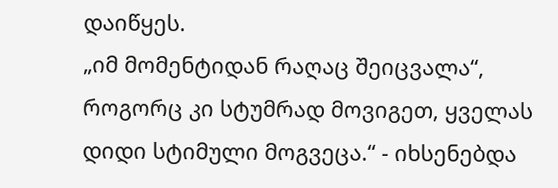დაიწყეს.
„იმ მომენტიდან რაღაც შეიცვალა“, როგორც კი სტუმრად მოვიგეთ, ყველას დიდი სტიმული მოგვეცა.“ - იხსენებდა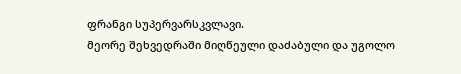ფრანგი სუპერვარსკვლავი.
მეორე შეხვედრაში მიღწეული დაძაბული და უგოლო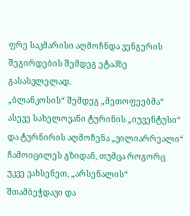ფრე საკმარისი აღმოჩნდა ვენგერის შეგირდების შემდეგ ეტაპზე გასასვლელად.
„ბლანკოსის“ შემდეგ „მეთოფეებმა“ ასევე სახელოვანი ტურინის „იუვენტუსი“ და ტურნირის აღმოჩენა „ვილიარრეალი“ ჩამოიცილეს გზიდან, თუმცა როგორც უკვე ვახსენეთ, „არსენალის“ შთამბეჭდავი და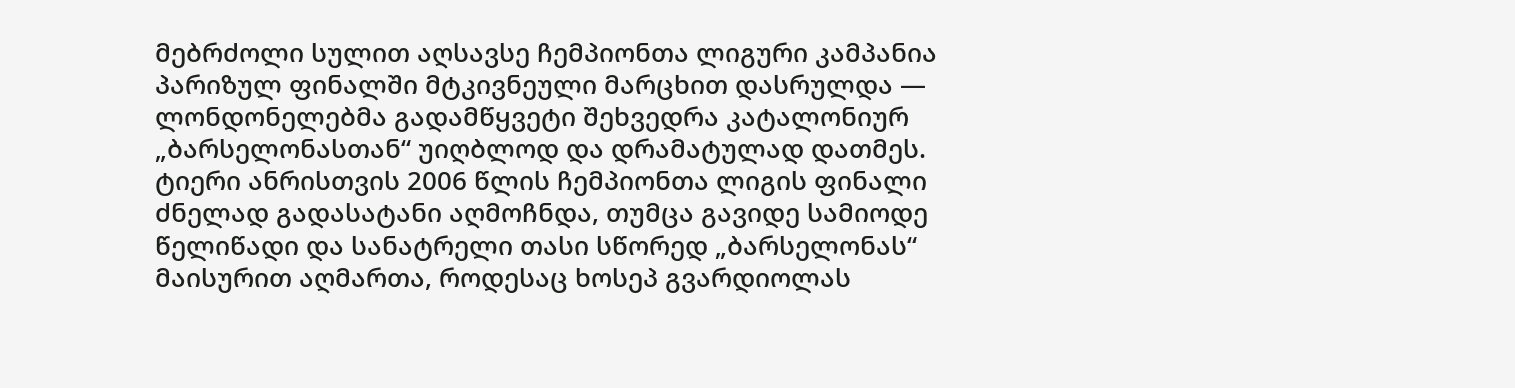მებრძოლი სულით აღსავსე ჩემპიონთა ლიგური კამპანია პარიზულ ფინალში მტკივნეული მარცხით დასრულდა — ლონდონელებმა გადამწყვეტი შეხვედრა კატალონიურ „ბარსელონასთან“ უიღბლოდ და დრამატულად დათმეს.
ტიერი ანრისთვის 2006 წლის ჩემპიონთა ლიგის ფინალი ძნელად გადასატანი აღმოჩნდა, თუმცა გავიდე სამიოდე წელიწადი და სანატრელი თასი სწორედ „ბარსელონას“ მაისურით აღმართა, როდესაც ხოსეპ გვარდიოლას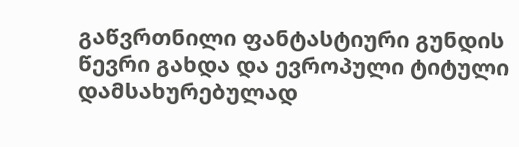გაწვრთნილი ფანტასტიური გუნდის წევრი გახდა და ევროპული ტიტული დამსახურებულად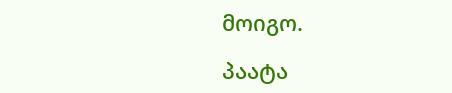მოიგო.

პაატა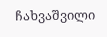ჩახვაშვილი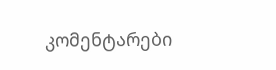კომენტარები